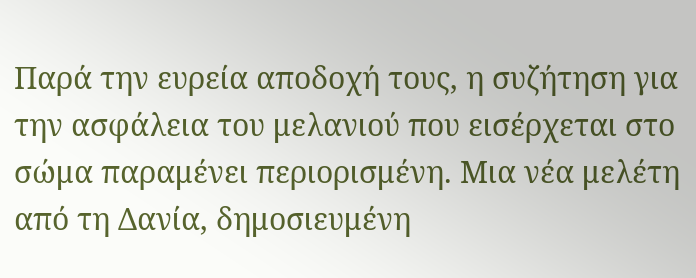Παρά την ευρεία αποδοχή τους, η συζήτηση για την ασφάλεια του μελανιού που εισέρχεται στο σώμα παραμένει περιορισμένη. Μια νέα μελέτη από τη Δανία, δημοσιευμένη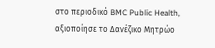στο περιοδικό BMC Public Health, αξιοποίησε το Δανέζικο Μητρώο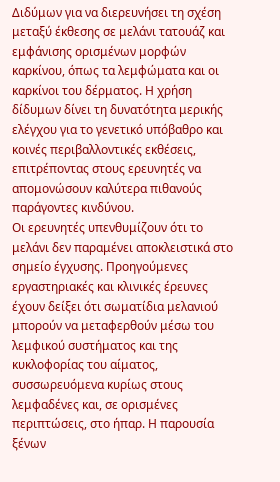Διδύμων για να διερευνήσει τη σχέση μεταξύ έκθεσης σε μελάνι τατουάζ και εμφάνισης ορισμένων μορφών καρκίνου, όπως τα λεμφώματα και οι καρκίνοι του δέρματος. Η χρήση δίδυμων δίνει τη δυνατότητα μερικής ελέγχου για το γενετικό υπόβαθρο και κοινές περιβαλλοντικές εκθέσεις, επιτρέποντας στους ερευνητές να απομονώσουν καλύτερα πιθανούς παράγοντες κινδύνου.
Οι ερευνητές υπενθυμίζουν ότι το μελάνι δεν παραμένει αποκλειστικά στο σημείο έγχυσης. Προηγούμενες εργαστηριακές και κλινικές έρευνες έχουν δείξει ότι σωματίδια μελανιού μπορούν να μεταφερθούν μέσω του λεμφικού συστήματος και της κυκλοφορίας του αίματος, συσσωρευόμενα κυρίως στους λεμφαδένες και, σε ορισμένες περιπτώσεις, στο ήπαρ. Η παρουσία ξένων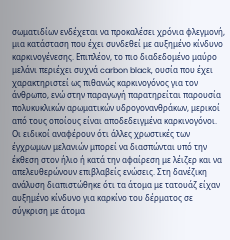σωματιδίων ενδέχεται να προκαλέσει χρόνια φλεγμονή, μια κατάσταση που έχει συνδεθεί με αυξημένο κίνδυνο καρκινογένεσης. Επιπλέον, το πιο διαδεδομένο μαύρο μελάνι περιέχει συχνά carbon black, ουσία που έχει χαρακτηριστεί ως πιθανώς καρκινογόνος για τον άνθρωπο, ενώ στην παραγωγή παρατηρείται παρουσία πολυκυκλικών αρωματικών υδρογονανθράκων, μερικοί από τους οποίους είναι αποδεδειγμένα καρκινογόνοι. Οι ειδικοί αναφέρουν ότι άλλες χρωστικές των έγχρωμων μελανιών μπορεί να διασπώνται υπό την έκθεση στον ήλιο ή κατά την αφαίρεση με λέιζερ και να απελευθερώνουν επιβλαβείς ενώσεις. Στη δανέζικη ανάλυση διαπιστώθηκε ότι τα άτομα με τατουάζ είχαν αυξημένο κίνδυνο για καρκίνο του δέρματος σε σύγκριση με άτομα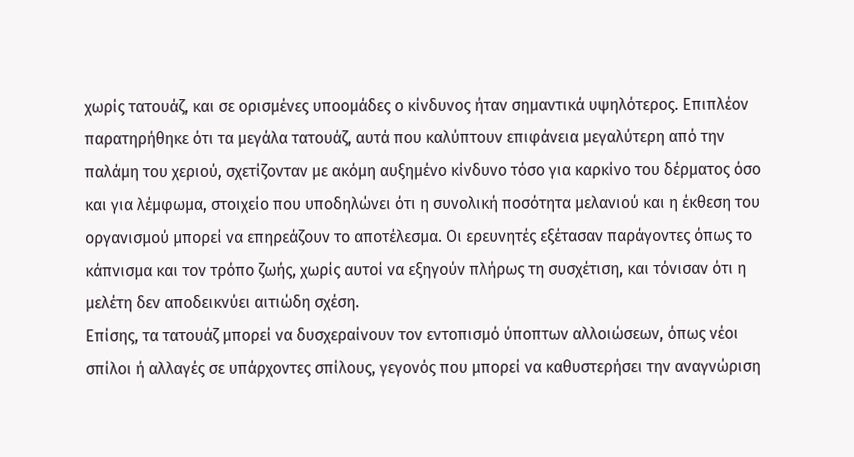χωρίς τατουάζ, και σε ορισμένες υποομάδες ο κίνδυνος ήταν σημαντικά υψηλότερος. Επιπλέον παρατηρήθηκε ότι τα μεγάλα τατουάζ, αυτά που καλύπτουν επιφάνεια μεγαλύτερη από την παλάμη του χεριού, σχετίζονταν με ακόμη αυξημένο κίνδυνο τόσο για καρκίνο του δέρματος όσο και για λέμφωμα, στοιχείο που υποδηλώνει ότι η συνολική ποσότητα μελανιού και η έκθεση του οργανισμού μπορεί να επηρεάζουν το αποτέλεσμα. Οι ερευνητές εξέτασαν παράγοντες όπως το κάπνισμα και τον τρόπο ζωής, χωρίς αυτοί να εξηγούν πλήρως τη συσχέτιση, και τόνισαν ότι η μελέτη δεν αποδεικνύει αιτιώδη σχέση.
Επίσης, τα τατουάζ μπορεί να δυσχεραίνουν τον εντοπισμό ύποπτων αλλοιώσεων, όπως νέοι σπίλοι ή αλλαγές σε υπάρχοντες σπίλους, γεγονός που μπορεί να καθυστερήσει την αναγνώριση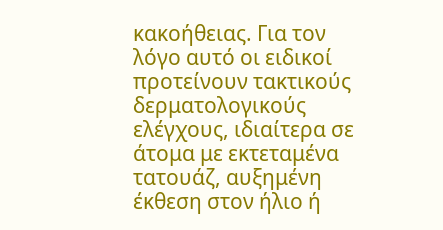κακοήθειας. Για τον λόγο αυτό οι ειδικοί προτείνουν τακτικούς δερματολογικούς ελέγχους, ιδιαίτερα σε άτομα με εκτεταμένα τατουάζ, αυξημένη έκθεση στον ήλιο ή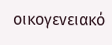οικογενειακό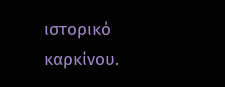ιστορικό καρκίνου.